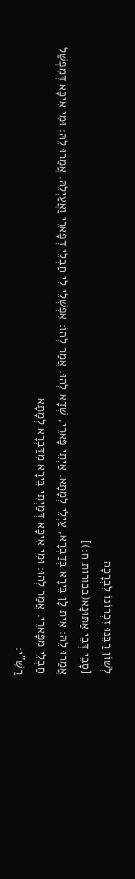לְשׁוֹן רַבֵּנוּ זִכְרוֹנוֹ לִבְרָכָה
[סָבֵי דְּבֵי אַתּוּנָא(בכורות ח:)]
אֲמַרוּ לֵהּ: אִית לָן בֵּירָא בְּדַבְרָא, עַיְלֵי לְמָתָא. אַיְתֵי פָּארֵי, שְׁדָא לְהוּ. אֲמַר לְהוֹ: אִפְשְׁלֵי לִי חַבְלֵי דְפָארֵי וַאֲעַיְלֵהּ. אֲמַרוּ לֵהּ: וּמִי אִיכָּא דְּמִפְשַׁל חַבְלֵי מִפָּארֵי. אֲמַר לְהוּ: וּמִי אִיכָּא דְּמַיְתִי בֵּירָא מִדַּבְרָא לְמָתָא
רַשִּׁ”י: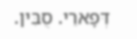דְּפָארֵי. סֻבִּין.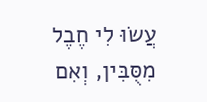עֲשׂוּ לִי חֶבֶל מִסֻּבִּין, וְאִם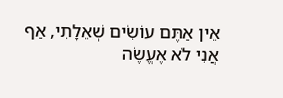אֵין אַתֶּם עוֹשִׂים שְׁאֵלָתִי, אַף אֲנִי לֹא אֶעֱשֶׂה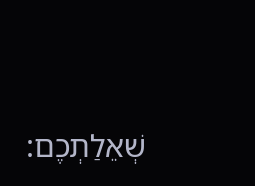שְׁאֵלַתְכֶם: